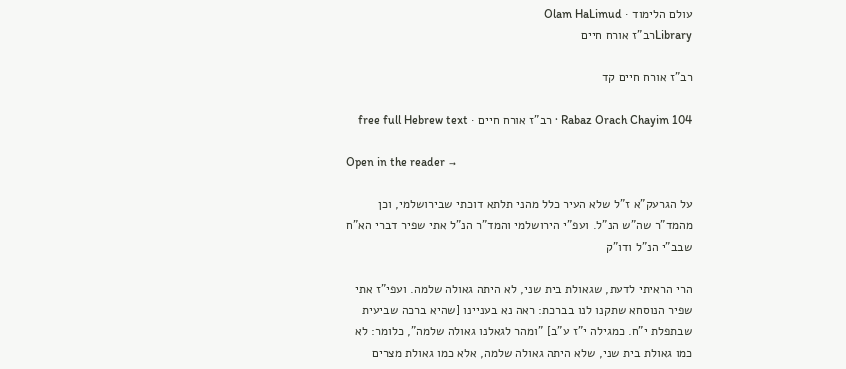עולם הלימוד · Olam HaLimud
Libraryרב"ז אורח חיים

רב"ז אורח חיים קד

Rabaz Orach Chayim 104 · רב"ז אורח חיים · free full Hebrew text

Open in the reader →

על הגרעק"א ז"ל שלא העיר כלל מהני תלתא דוכתי שבירושלמי, וכן מהמד"ר שה"ש הנ"ל. ועפ"י הירושלמי והמד"ר הנ"ל אתי שפיר דברי הא"ח שבב"י הנ"ל ודו"ק

הרי הראיתי לדעת, שגאולת בית שני, לא היתה גאולה שלמה. ועפי"ז אתי שפיר הנוסחא שתקנו לנו בברכת: ראה נא בעניינו [שהיא ברכה שביעית שבתפלת י"ח. כמגילה י"ז ע"ב] "ומהר לגאלנו גאולה שלמה", כלומר: לא כמו גאולת בית שני, שלא היתה גאולה שלמה, אלא כמו גאולת מצרים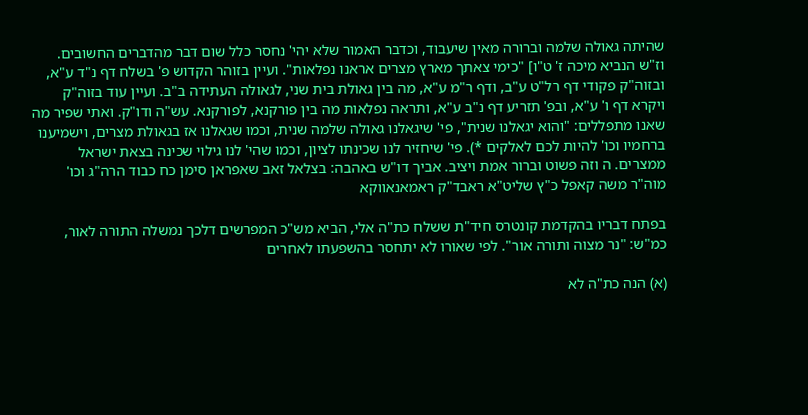שהיתה גאולה שלמה וברורה מאין שיעבוד, וכדבר האמור שלא יהי' נחסר כלל שום דבר מהדברים החשובים. וז"ש הנביא מיכה ז' ט"ו] "כימי צאתך מארץ מצרים אראנו נפלאות". ועיין בזוהר הקדוש פ' בשלח דף נ"ד ע"א, ובזוה"ק פקודי דף רל"ט ע"ב, ודף ר"מ ע"א, מה בין גאולת בית שני, לגאולה העתידה ב"ב. ועיין עוד בזוה"ק ויקרא דף ו' ע"א, ובפ' תזריע דף נ"ב ע"א, ותראה נפלאות מה בין פורקנא, לפורקנא. עש"ה ודו"ק. ואתי שפיר מה שאנו מתפללים: "והוא יגאלנו שנית", פי' שיגאלנו גאולה שלמה שנית, וכמו שגאלנו אז בגאולת מצרים, וישמיענו ברחמיו וכו' להיות לכם לאלקים *). פי' שיחזיר לנו שכינתו לציון, וכמו שהי' לנו גילוי שכינה בצאת ישראל ממצרים. ה וזה פשוט וברור אמת ויציב. אביך דו"ש באהבה: בצלאל זאב שאפראן סימן כח כבוד הרה"ג וכו' מוה"ר משה קאפל כ"ץ שליט"א ראבד"ק ראמאנאווקא

בפתח דבריו בהקדמת קונטרס חיד"ת ששלח כת"ה אלי, הביא מש"כ המפרשים דלכך נמשלה התורה לאור, כמ"ש: "נר מצוה ותורה אור". לפי שאורו לא יתחסר בהשפעתו לאחרים

(א) הנה כת"ה לא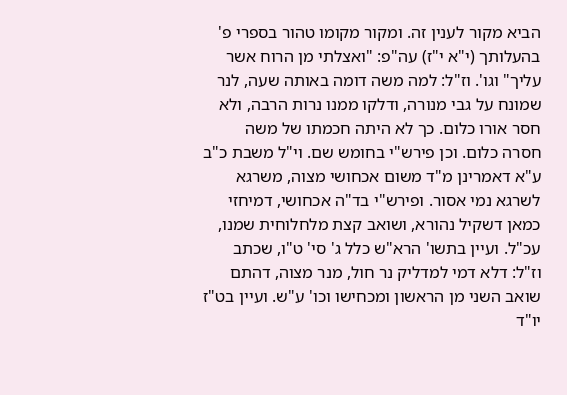הביא מקור לענין זה. ומקור מקומו טהור בספרי פ' בהעלותך (י"א י"ז) עה"פ: "ואצלתי מן הרוח אשר עליך" וגו'. וז"ל: למה משה דומה באותה שעה, לנר שמונח על גבי מנורה, ודלקו ממנו נרות הרבה, ולא חסר אורו כלום. כך לא היתה חכמתו של משה חסרה כלום. וכן פירש"י בחומש שם. וי"ל משבת כ"ב ע"א דאמרינן מ"ד משום אכחושי מצוה, משרגא לשרגא נמי אסור. ופירש"י בד"ה אכחושי, דמיחזי כמאן דשקיל נהורא, ושואב קצת מלחלוחית שמנו, עכ"ל. ועיין בתשו' הרא"ש כלל ג' סי' ט"ו, שכתב וז"ל: דלא דמי למדליק נר חול, מנר מצוה, דהתם שואב השני מן הראשון ומכחישו וכו' ע"ש. ועיין בט"ז יו"ד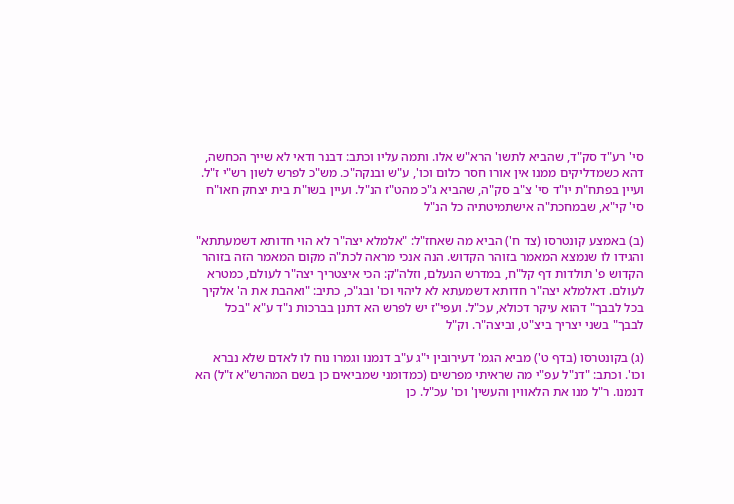סי' רע"ד סק"ד, שהביא לתשו' הרא"ש אלו. ותמה עליו וכתב: דבנר ודאי לא שייך הכחשה, דהא כשמדליקים ממנו אין אורו חסר כלום וכו', ע"ש ובנקה"כ. מש"כ לפרש לשון רש"י ז"ל. ועיין בפתח"ת יו"ד סי' צ"ב סק"ה, שהביא ג"כ מהט"ז הנ"ל. ועיין בשו"ת בית יצחק חאו"ח סי' קי"א, שבמחכת"ה אישתמיטתיה כל הנ"ל

(ב) באמצע קונטרסו (צד ח') הביא מה שאחז"ל: "אלמלא יצה"ר לא הוי חדותא דשמעתתא" והגידו לו שנמצא המאמר בזוהר הקדוש. הנה אנכי מראה לכת"ה מקום המאמר הזה בזוהר הקדוש פ' תולדות דף קל"ח, במדרש הנעלם, וזלה"ק: הכי איצטריך יצה"ר לעולם, כמטרא לעולם. דאלמלא יצה"ר חדותא דשמעתא לא ליהוי וכו' ובג"כ, כתיב: "ואהבת את ה' אלקיך בכל לבבך" דהוא עיקר דכולא, עכ"ל. ועפי"ז יש לפרש הא דתנן בברכות נ"ד ע"א "בכל לבבך" בשני יצריך ביצ"ט, וביצה"ר. וק"ל

(ג) בקונטרסו (בדף ט') מביא הגמ' דעירובין י"ג ע"ב דנמנו וגמרו נוח לו לאדם שלא נברא וכו'. וכתב: "דנ"ל עפ"י מה שראיתי מפרשים (כמדומני שמביאים כן בשם המהרש"א ז"ל) הא דנמנו. ר"ל מנו את הלאווין והעשין' וכו' עכ"ל. כן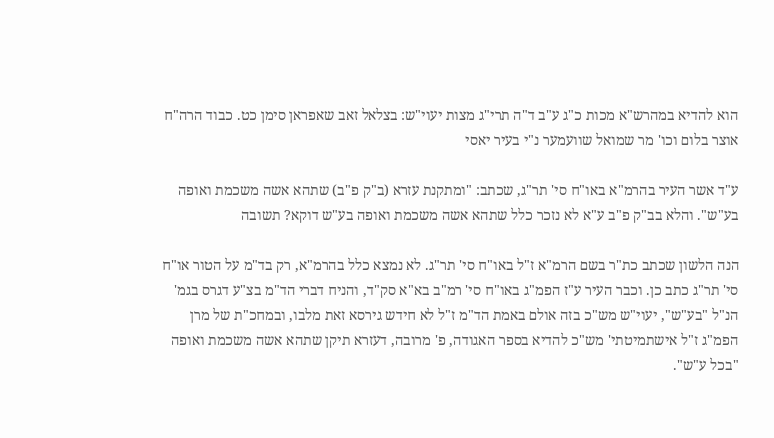הוא להדיא במהרש"א מכות כ"ג ע"ב ד"ה תרי"ג מצות יעוי"ש: בצלאל זאב שאפראן סימן כט. כבוד הרה"ח אוצר בלום וכו' מר שמואל שוועמער נ"י בעיר יאסי

ע"ד אשר העיר בהרמ"א באו"ח סי' תר"ג, שכתב: "ומתקנת עזרא (ב"ק פ"ב) שתהא אשה משכמת ואופה בע"ש". והלא בב"ק פ"ב ע"א לא נזכר כלל שתהא אשה משכמת ואופה בע"ש דוקא? תשובה

הנה הלשון שכתב כת"ר בשם הרמ"א ז"ל באו"ח סי' תר"ג. לא נמצא כלל בהרמ"א, רק בד"מ על הטור או"ח סי' תר"ג כתב כן. וכבר העיר ע"ז הפמ"ג באו"ח סי' רמ"ב בא"א סק"ד, והניח דברי הד"מ בצ"ע דגרס בגמ' הנ"ל "בע"ש", יעוי"ש מש"כ בזה אולם באמת הד"מ ז"ל לא חידש גירסא זאת מלבו, ובמחכ"ת של מרן הפמ"ג ז"ל אישתמיטתי' מש"כ להדיא בספר האגודה, פ' מרובה, דעזרא תיקן שתהא אשה משכמת ואופה "בכל ע"ש".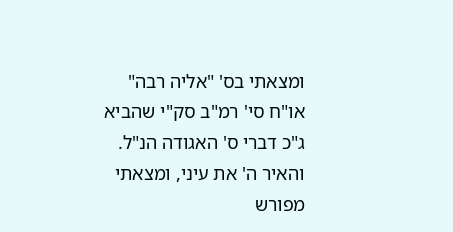ומצאתי בס' "אליה רבה" או"ח סי' רמ"ב סק"י שהביא ג"כ דברי ס' האגודה הנ"ל. והאיר ה' את עיני, ומצאתי מפורש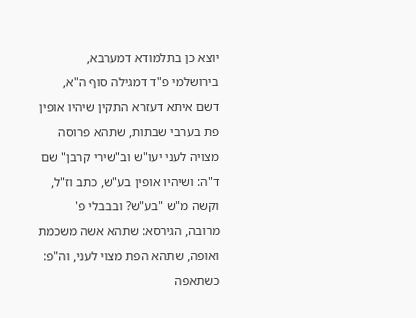יוצא כן בתלמודא דמערבא, בירושלמי פ"ד דמגילה סוף ה"א, דשם איתא דעזרא התקין שיהיו אופין פת בערבי שבתות, שתהא פרוסה מצויה לעני יעו"ש וב"שירי קרבן" שם ד"ה: ושיהיו אופין בע"ש, כתב וז"ל, וקשה מ"ש "בע"ש? ובבבלי פ' מרובה, הגירסא: שתהא אשה משכמת ואופה, שתהא הפת מצוי לעני, וה"פ: כשתאפה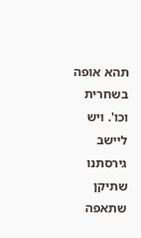תהא אופה בשחרית וכו'. ויש ליישב גירסתנו שתיקן שתאפה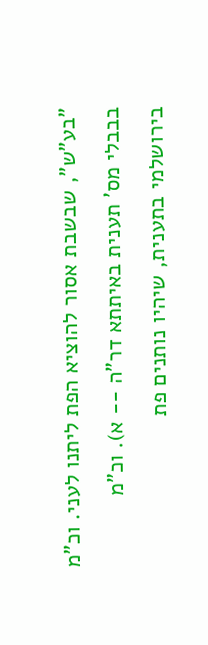"בע"ש", שבשבת אסור להוציא הפת ליתנו לעני. וכ"מ בבבלי מס' תענית באיתתא דר"ה -- א). וכ"מ בירושלמי בתענית, שיהיו נותנים פת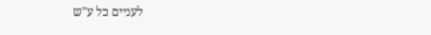לעניים כל ע"ש